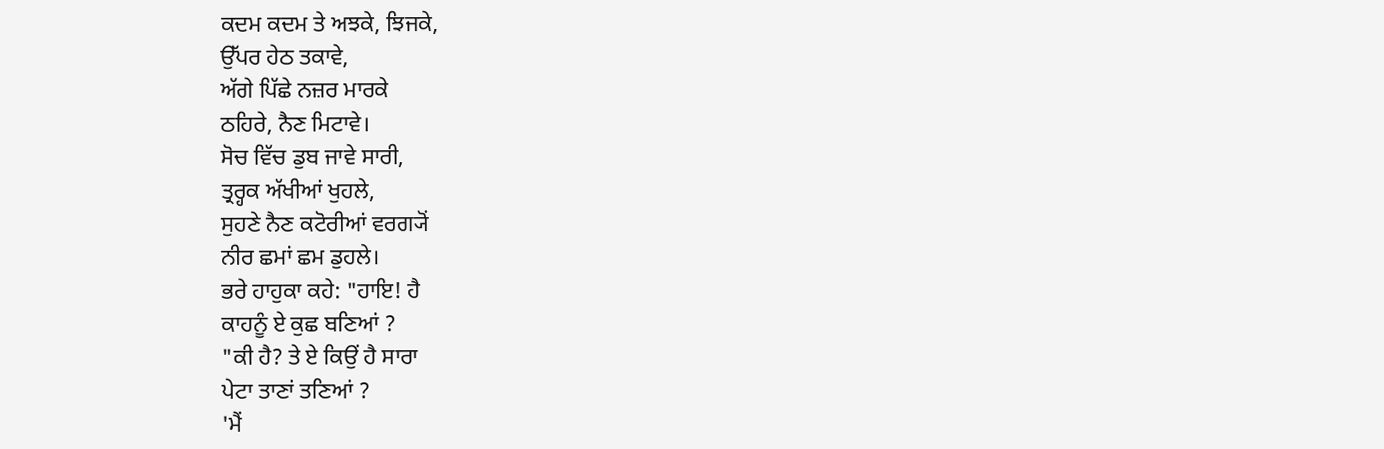ਕਦਮ ਕਦਮ ਤੇ ਅਝਕੇ, ਝਿਜਕੇ,
ਉੱਪਰ ਹੇਠ ਤਕਾਵੇ,
ਅੱਗੇ ਪਿੱਛੇ ਨਜ਼ਰ ਮਾਰਕੇ
ਠਹਿਰੇ, ਨੈਣ ਮਿਟਾਵੇ।
ਸੋਚ ਵਿੱਚ ਡੁਬ ਜਾਵੇ ਸਾਰੀ,
ਤ੍ਰਰ੍ਹਕ ਅੱਖੀਆਂ ਖੁਹਲੇ,
ਸੁਹਣੇ ਨੈਣ ਕਟੋਰੀਆਂ ਵਰਗ੍ਯੋਂ
ਨੀਰ ਛਮਾਂ ਛਮ ਡੁਹਲੇ।
ਭਰੇ ਹਾਹੁਕਾ ਕਹੇ: "ਹਾਇ! ਹੈ
ਕਾਹਨੂੰ ਏ ਕੁਛ ਬਣਿਆਂ ?
"ਕੀ ਹੈ? ਤੇ ਏ ਕਿਉਂ ਹੈ ਸਾਰਾ
ਪੇਟਾ ਤਾਣਾਂ ਤਣਿਆਂ ?
'ਮੈਂ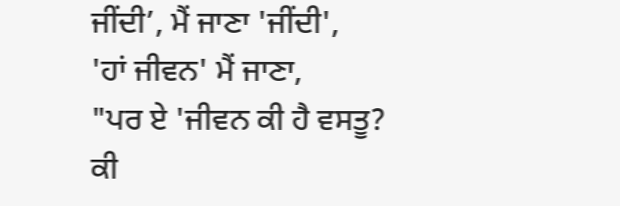ਜੀਂਦੀ’, ਮੈਂ ਜਾਣਾ 'ਜੀਂਦੀ',
'ਹਾਂ ਜੀਵਨ' ਮੈਂ ਜਾਣਾ,
"ਪਰ ਏ 'ਜੀਵਨ ਕੀ ਹੈ ਵਸਤੂ?
ਕੀ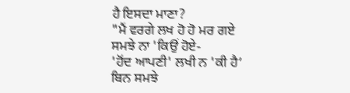ਹੈ ਇਸਦਾ ਮਾਣਾ?
"ਮੈਂ ਵਰਗੇ ਲਖ ਹੋ ਹੋ ਮਰ ਗਏ
ਸਮਝੇ ਨਾ 'ਕਿਉਂ ਹੋਏ-
'ਹੋਂਦ ਆਪਣੀ' ਲਖੀ ਨ 'ਕੀ ਹੈ’
ਬਿਨ ਸਮਝੇ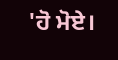'ਹੋ ਮੋਏ।